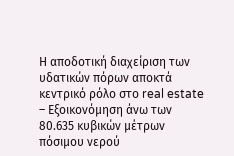Η αποδοτική διαχείριση των υδατικών πόρων αποκτά κεντρικό ρόλο στο real estate – Εξοικονόμηση άνω των 80.635 κυβικών μέτρων πόσιμου νερού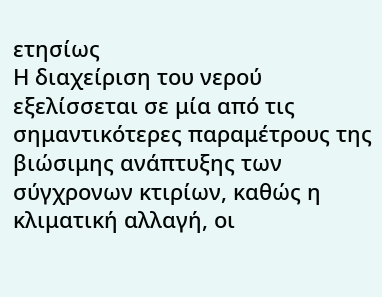ετησίως
Η διαχείριση του νερού εξελίσσεται σε μία από τις σημαντικότερες παραμέτρους της βιώσιμης ανάπτυξης των σύγχρονων κτιρίων, καθώς η κλιματική αλλαγή, οι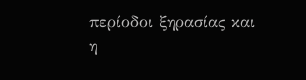περίοδοι ξηρασίας και η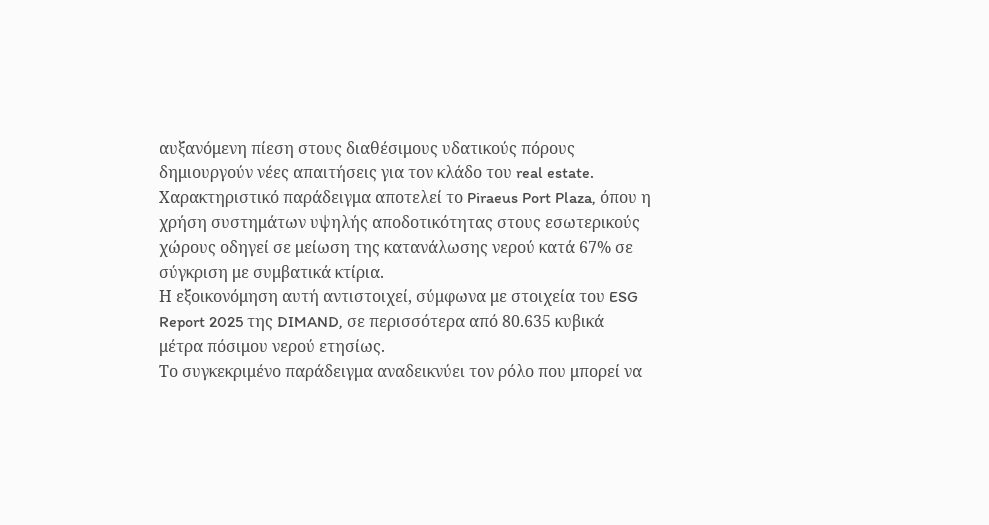αυξανόμενη πίεση στους διαθέσιμους υδατικούς πόρους δημιουργούν νέες απαιτήσεις για τον κλάδο του real estate.
Χαρακτηριστικό παράδειγμα αποτελεί το Piraeus Port Plaza, όπου η χρήση συστημάτων υψηλής αποδοτικότητας στους εσωτερικούς χώρους οδηγεί σε μείωση της κατανάλωσης νερού κατά 67% σε σύγκριση με συμβατικά κτίρια.
Η εξοικονόμηση αυτή αντιστοιχεί, σύμφωνα με στοιχεία του ESG Report 2025 της DIMAND, σε περισσότερα από 80.635 κυβικά μέτρα πόσιμου νερού ετησίως.
Το συγκεκριμένο παράδειγμα αναδεικνύει τον ρόλο που μπορεί να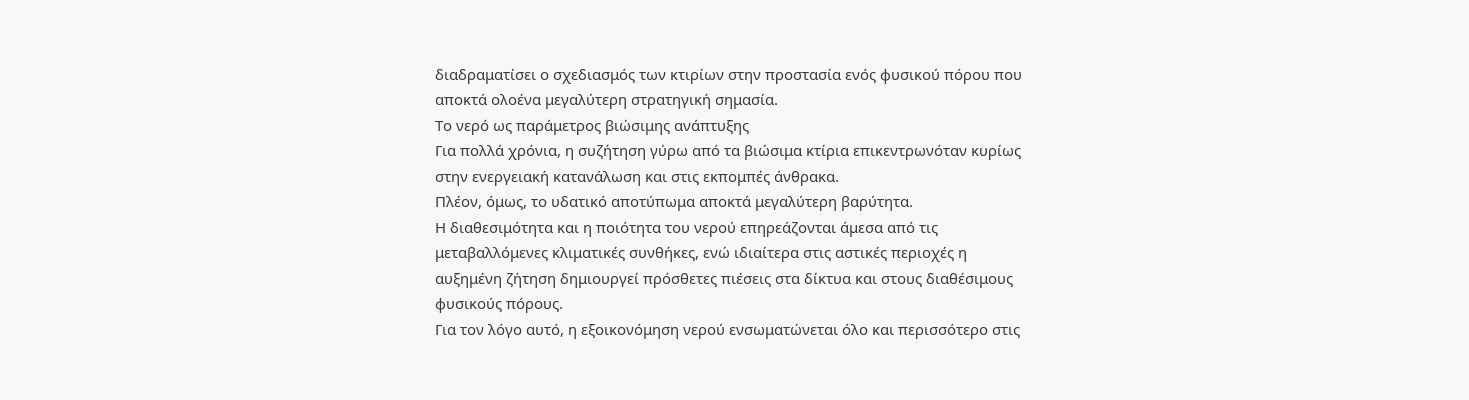διαδραματίσει ο σχεδιασμός των κτιρίων στην προστασία ενός φυσικού πόρου που αποκτά ολοένα μεγαλύτερη στρατηγική σημασία.
Το νερό ως παράμετρος βιώσιμης ανάπτυξης
Για πολλά χρόνια, η συζήτηση γύρω από τα βιώσιμα κτίρια επικεντρωνόταν κυρίως στην ενεργειακή κατανάλωση και στις εκπομπές άνθρακα.
Πλέον, όμως, το υδατικό αποτύπωμα αποκτά μεγαλύτερη βαρύτητα.
Η διαθεσιμότητα και η ποιότητα του νερού επηρεάζονται άμεσα από τις μεταβαλλόμενες κλιματικές συνθήκες, ενώ ιδιαίτερα στις αστικές περιοχές η αυξημένη ζήτηση δημιουργεί πρόσθετες πιέσεις στα δίκτυα και στους διαθέσιμους φυσικούς πόρους.
Για τον λόγο αυτό, η εξοικονόμηση νερού ενσωματώνεται όλο και περισσότερο στις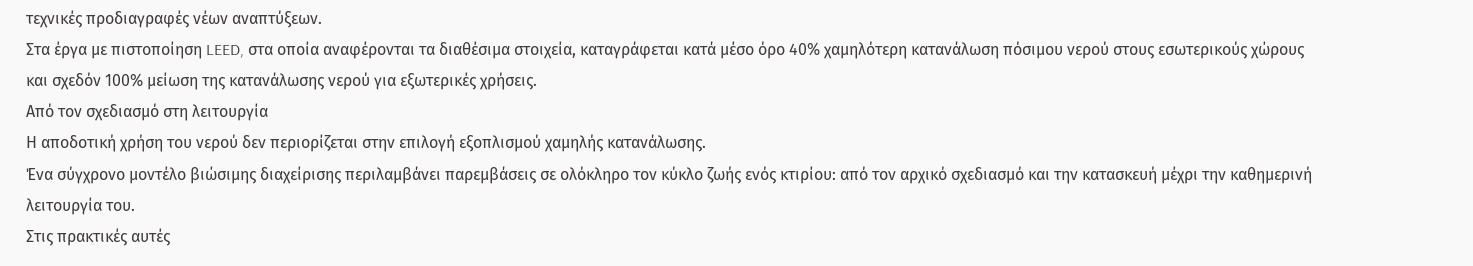τεχνικές προδιαγραφές νέων αναπτύξεων.
Στα έργα με πιστοποίηση LEED, στα οποία αναφέρονται τα διαθέσιμα στοιχεία, καταγράφεται κατά μέσο όρο 40% χαμηλότερη κατανάλωση πόσιμου νερού στους εσωτερικούς χώρους και σχεδόν 100% μείωση της κατανάλωσης νερού για εξωτερικές χρήσεις.
Από τον σχεδιασμό στη λειτουργία
Η αποδοτική χρήση του νερού δεν περιορίζεται στην επιλογή εξοπλισμού χαμηλής κατανάλωσης.
Ένα σύγχρονο μοντέλο βιώσιμης διαχείρισης περιλαμβάνει παρεμβάσεις σε ολόκληρο τον κύκλο ζωής ενός κτιρίου: από τον αρχικό σχεδιασμό και την κατασκευή μέχρι την καθημερινή λειτουργία του.
Στις πρακτικές αυτές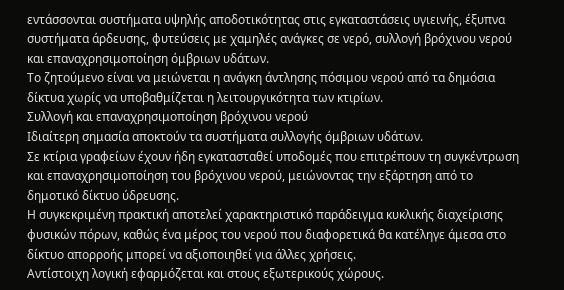εντάσσονται συστήματα υψηλής αποδοτικότητας στις εγκαταστάσεις υγιεινής, έξυπνα συστήματα άρδευσης, φυτεύσεις με χαμηλές ανάγκες σε νερό, συλλογή βρόχινου νερού και επαναχρησιμοποίηση όμβριων υδάτων.
Το ζητούμενο είναι να μειώνεται η ανάγκη άντλησης πόσιμου νερού από τα δημόσια δίκτυα χωρίς να υποβαθμίζεται η λειτουργικότητα των κτιρίων.
Συλλογή και επαναχρησιμοποίηση βρόχινου νερού
Ιδιαίτερη σημασία αποκτούν τα συστήματα συλλογής όμβριων υδάτων.
Σε κτίρια γραφείων έχουν ήδη εγκατασταθεί υποδομές που επιτρέπουν τη συγκέντρωση και επαναχρησιμοποίηση του βρόχινου νερού, μειώνοντας την εξάρτηση από το δημοτικό δίκτυο ύδρευσης.
Η συγκεκριμένη πρακτική αποτελεί χαρακτηριστικό παράδειγμα κυκλικής διαχείρισης φυσικών πόρων, καθώς ένα μέρος του νερού που διαφορετικά θα κατέληγε άμεσα στο δίκτυο απορροής μπορεί να αξιοποιηθεί για άλλες χρήσεις.
Αντίστοιχη λογική εφαρμόζεται και στους εξωτερικούς χώρους.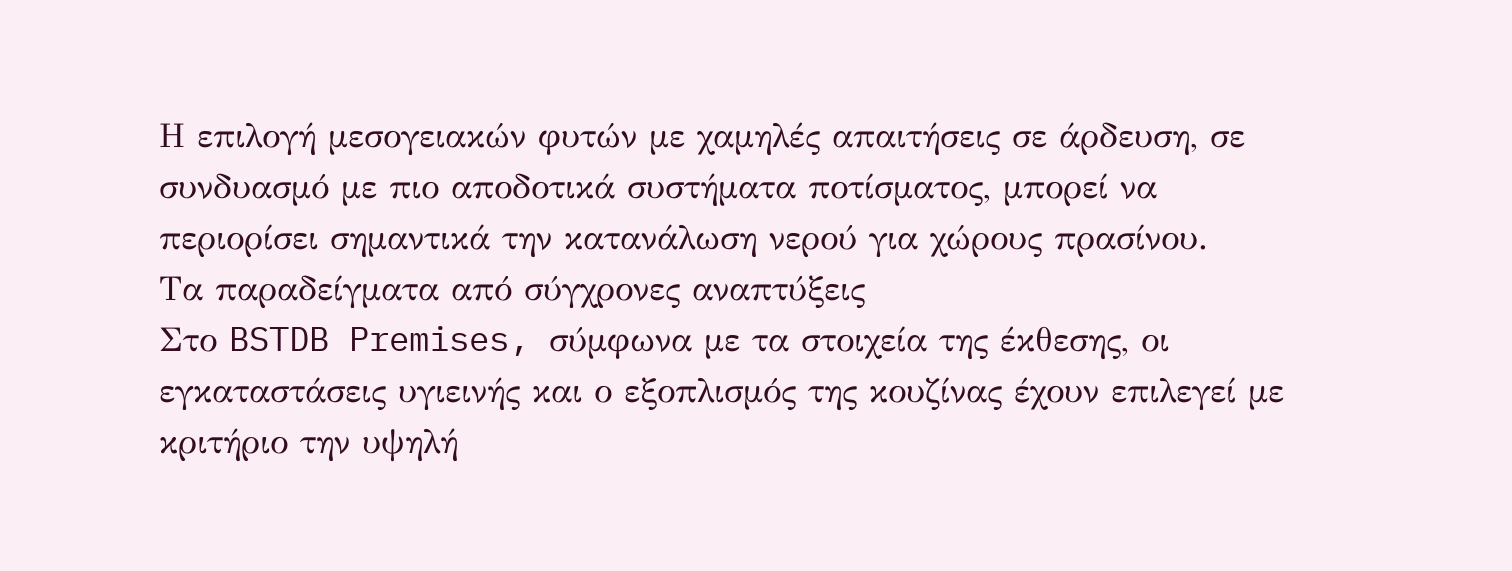Η επιλογή μεσογειακών φυτών με χαμηλές απαιτήσεις σε άρδευση, σε συνδυασμό με πιο αποδοτικά συστήματα ποτίσματος, μπορεί να περιορίσει σημαντικά την κατανάλωση νερού για χώρους πρασίνου.
Τα παραδείγματα από σύγχρονες αναπτύξεις
Στο BSTDB Premises, σύμφωνα με τα στοιχεία της έκθεσης, οι εγκαταστάσεις υγιεινής και ο εξοπλισμός της κουζίνας έχουν επιλεγεί με κριτήριο την υψηλή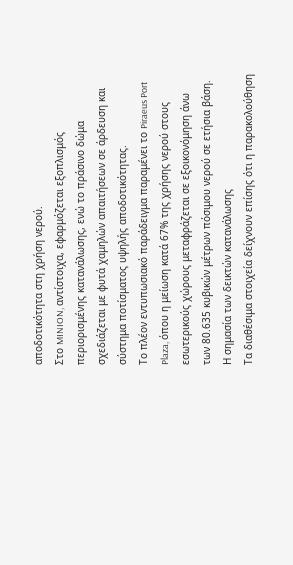αποδοτικότητα στη χρήση νερού.
Στο MINION, αντίστοιχα, εφαρμόζεται εξοπλισμός περιορισμένης κατανάλωσης, ενώ το πράσινο δώμα σχεδιάζεται με φυτά χαμηλών απαιτήσεων σε άρδευση και σύστημα ποτίσματος υψηλής αποδοτικότητας.
Το πλέον εντυπωσιακό παράδειγμα παραμένει το Piraeus Port Plaza, όπου η μείωση κατά 67% της χρήσης νερού στους εσωτερικούς χώρους μεταφράζεται σε εξοικονόμηση άνω των 80.635 κυβικών μέτρων πόσιμου νερού σε ετήσια βάση.
Η σημασία των δεικτών κατανάλωσης
Τα διαθέσιμα στοιχεία δείχνουν επίσης ότι η παρακολούθηση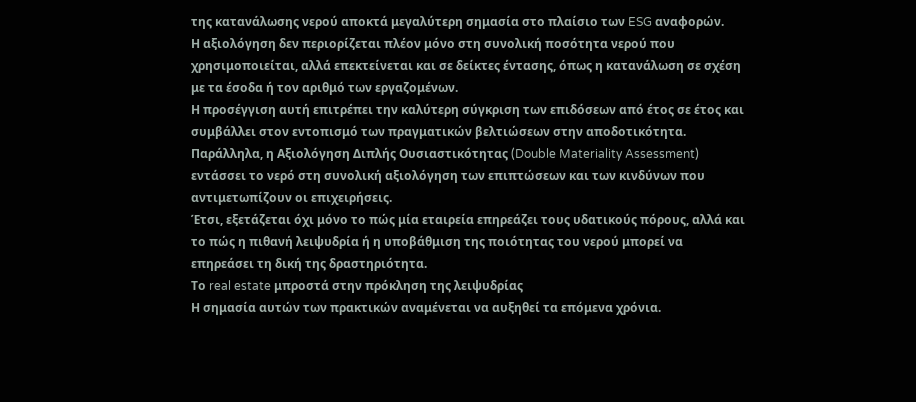της κατανάλωσης νερού αποκτά μεγαλύτερη σημασία στο πλαίσιο των ESG αναφορών.
Η αξιολόγηση δεν περιορίζεται πλέον μόνο στη συνολική ποσότητα νερού που χρησιμοποιείται, αλλά επεκτείνεται και σε δείκτες έντασης, όπως η κατανάλωση σε σχέση με τα έσοδα ή τον αριθμό των εργαζομένων.
Η προσέγγιση αυτή επιτρέπει την καλύτερη σύγκριση των επιδόσεων από έτος σε έτος και συμβάλλει στον εντοπισμό των πραγματικών βελτιώσεων στην αποδοτικότητα.
Παράλληλα, η Αξιολόγηση Διπλής Ουσιαστικότητας (Double Materiality Assessment) εντάσσει το νερό στη συνολική αξιολόγηση των επιπτώσεων και των κινδύνων που αντιμετωπίζουν οι επιχειρήσεις.
Έτσι, εξετάζεται όχι μόνο το πώς μία εταιρεία επηρεάζει τους υδατικούς πόρους, αλλά και το πώς η πιθανή λειψυδρία ή η υποβάθμιση της ποιότητας του νερού μπορεί να επηρεάσει τη δική της δραστηριότητα.
Το real estate μπροστά στην πρόκληση της λειψυδρίας
Η σημασία αυτών των πρακτικών αναμένεται να αυξηθεί τα επόμενα χρόνια.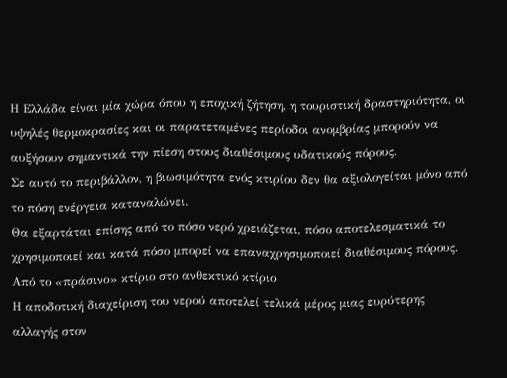Η Ελλάδα είναι μία χώρα όπου η εποχική ζήτηση, η τουριστική δραστηριότητα, οι υψηλές θερμοκρασίες και οι παρατεταμένες περίοδοι ανομβρίας μπορούν να αυξήσουν σημαντικά την πίεση στους διαθέσιμους υδατικούς πόρους.
Σε αυτό το περιβάλλον, η βιωσιμότητα ενός κτιρίου δεν θα αξιολογείται μόνο από το πόση ενέργεια καταναλώνει.
Θα εξαρτάται επίσης από το πόσο νερό χρειάζεται, πόσο αποτελεσματικά το χρησιμοποιεί και κατά πόσο μπορεί να επαναχρησιμοποιεί διαθέσιμους πόρους.
Από το «πράσινο» κτίριο στο ανθεκτικό κτίριο
Η αποδοτική διαχείριση του νερού αποτελεί τελικά μέρος μιας ευρύτερης αλλαγής στον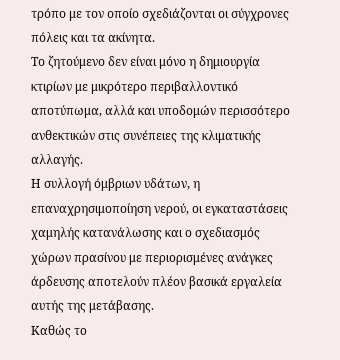τρόπο με τον οποίο σχεδιάζονται οι σύγχρονες πόλεις και τα ακίνητα.
Το ζητούμενο δεν είναι μόνο η δημιουργία κτιρίων με μικρότερο περιβαλλοντικό αποτύπωμα, αλλά και υποδομών περισσότερο ανθεκτικών στις συνέπειες της κλιματικής αλλαγής.
Η συλλογή όμβριων υδάτων, η επαναχρησιμοποίηση νερού, οι εγκαταστάσεις χαμηλής κατανάλωσης και ο σχεδιασμός χώρων πρασίνου με περιορισμένες ανάγκες άρδευσης αποτελούν πλέον βασικά εργαλεία αυτής της μετάβασης.
Καθώς το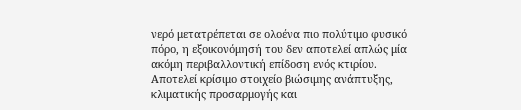νερό μετατρέπεται σε ολοένα πιο πολύτιμο φυσικό πόρο, η εξοικονόμησή του δεν αποτελεί απλώς μία ακόμη περιβαλλοντική επίδοση ενός κτιρίου.
Αποτελεί κρίσιμο στοιχείο βιώσιμης ανάπτυξης, κλιματικής προσαρμογής και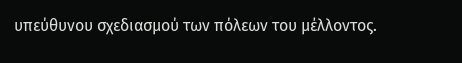υπεύθυνου σχεδιασμού των πόλεων του μέλλοντος.